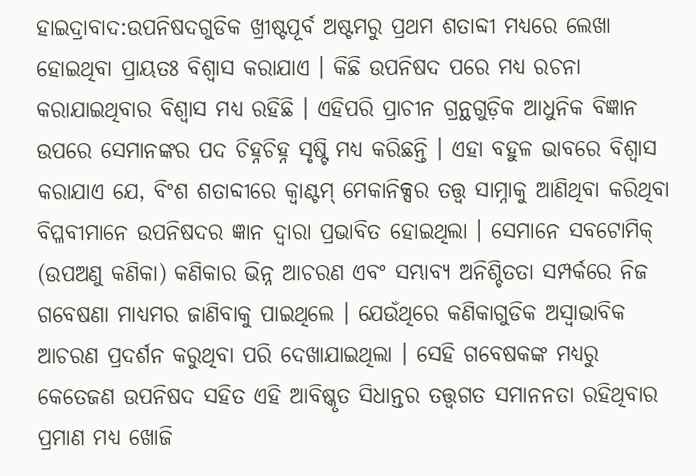ହାଇଦ୍ରାବାଦ:ଉପନିଷଦଗୁଡିକ ଖ୍ରୀଷ୍ଟପୂର୍ବ ଅଷ୍ଟମରୁ ପ୍ରଥମ ଶତାବ୍ଦୀ ମଧ୍ୟରେ ଲେଖା ହୋଇଥିବା ପ୍ରାୟତଃ ବିଶ୍ବାସ କରାଯାଏ । କିଛି ଉପନିଷଦ ପରେ ମଧ୍ୟ ରଚନା କରାଯାଇଥିବାର ବିଶ୍ବାସ ମଧ୍ୟ ରହିଛି । ଏହିପରି ପ୍ରାଚୀନ ଗ୍ରନ୍ଥଗୁଡ଼ିକ ଆଧୁନିକ ବିଜ୍ଞାନ ଉପରେ ସେମାନଙ୍କର ପଦ ଚିହ୍ନଚିହ୍ନ ସୃଷ୍ଟି ମଧ୍ୟ କରିଛନ୍ତି । ଏହା ବହୁଳ ଭାବରେ ବିଶ୍ବାସ କରାଯାଏ ଯେ, ବିଂଶ ଶତାବ୍ଦୀରେ କ୍ୱାଣ୍ଟମ୍ ମେକାନିକ୍ସର ତତ୍ତ୍ବ ସାମ୍ନାକୁ ଆଣିଥିବା କରିଥିବା ବିପ୍ଳବୀମାନେ ଉପନିଷଦର ଜ୍ଞାନ ଦ୍ୱାରା ପ୍ରଭାବିତ ହୋଇଥିଲା । ସେମାନେ ସବଟୋମିକ୍ (ଉପଅଣୁ କଣିକା) କଣିକାର ଭିନ୍ନ ଆଚରଣ ଏବଂ ସମ୍ଭାବ୍ୟ ଅନିଶ୍ଚିତତା ସମ୍ପର୍କରେ ନିଜ ଗବେଷଣା ମାଧ୍ୟମର ଜାଣିବାକୁ ପାଇଥିଲେ । ଯେଉଁଥିରେ କଣିକାଗୁଡିକ ଅସ୍ବାଭାବିକ ଆଚରଣ ପ୍ରଦର୍ଶନ କରୁଥିବା ପରି ଦେଖାଯାଇଥିଲା । ସେହି ଗବେଷକଙ୍କ ମଧ୍ୟରୁ କେତେଜଣ ଉପନିଷଦ ସହିତ ଏହି ଆବିଷ୍କୃତ ସିଧାନ୍ତର ତତ୍ତ୍ୱଗତ ସମାନନତା ରହିଥିବାର ପ୍ରମାଣ ମଧ୍ୟ ଖୋଜି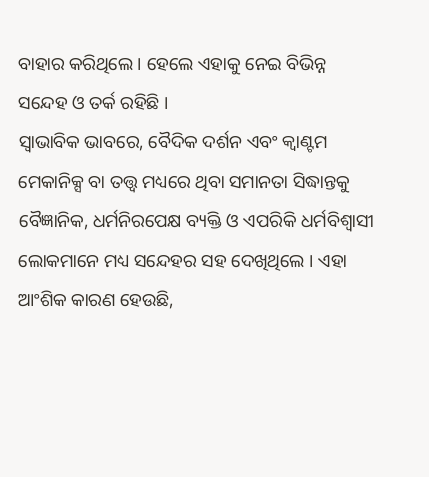ବାହାର କରିଥିଲେ । ହେଲେ ଏହାକୁ ନେଇ ବିଭିନ୍ନ ସନ୍ଦେହ ଓ ତର୍କ ରହିଛି ।
ସ୍ୱାଭାବିକ ଭାବରେ, ବୈଦିକ ଦର୍ଶନ ଏବଂ କ୍ୱାଣ୍ଟମ ମେକାନିକ୍ସ ବା ତତ୍ତ୍ବ ମଧ୍ୟରେ ଥିବା ସମାନତା ସିଦ୍ଧାନ୍ତକୁ ବୈଜ୍ଞାନିକ, ଧର୍ମନିରପେକ୍ଷ ବ୍ୟକ୍ତି ଓ ଏପରିକି ଧର୍ମବିଶ୍ବାସୀ ଲୋକମାନେ ମଧ୍ୟ ସନ୍ଦେହର ସହ ଦେଖିଥିଲେ । ଏହା ଆଂଶିକ କାରଣ ହେଉଛି,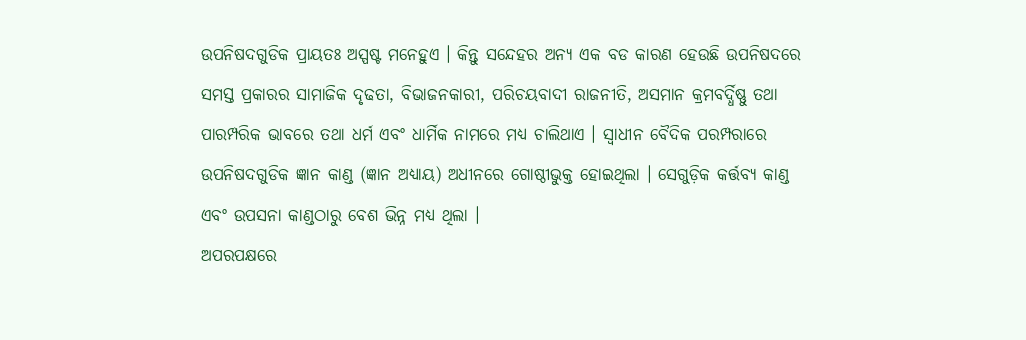ଉପନିଷଦଗୁଡିକ ପ୍ରାୟତଃ ଅସ୍ପଷ୍ଟ ମନେହୁଏ । କିନ୍ତୁ ସନ୍ଦେହର ଅନ୍ୟ ଏକ ବଡ କାରଣ ହେଉଛି ଉପନିଷଦରେ ସମସ୍ତ ପ୍ରକାରର ସାମାଜିକ ଦୃଢତା, ବିଭାଜନକାରୀ, ପରିଚୟବାଦୀ ରାଜନୀତି, ଅସମାନ କ୍ରମବର୍ଦ୍ଧିଷ୍ଣୁ ତଥା ପାରମ୍ପରିକ ଭାବରେ ତଥା ଧର୍ମ ଏବଂ ଧାର୍ମିକ ନାମରେ ମଧ୍ୟ ଚାଲିଥାଏ । ସ୍ୱାଧୀନ ବୈଦିକ ପରମ୍ପରାରେ ଉପନିଷଦଗୁଡିକ ଜ୍ଞାନ କାଣ୍ଡ (ଜ୍ଞାନ ଅଧ୍ୟାୟ) ଅଧୀନରେ ଗୋଷ୍ଠୀଭୁକ୍ତ ହୋଇଥିଲା । ସେଗୁଡ଼ିକ କର୍ତ୍ତବ୍ୟ କାଣ୍ଡ ଏବଂ ଉପସନା କାଣ୍ଡଠାରୁ ବେଶ ଭିନ୍ନ ମଧ୍ୟ ଥିଲା ।
ଅପରପକ୍ଷରେ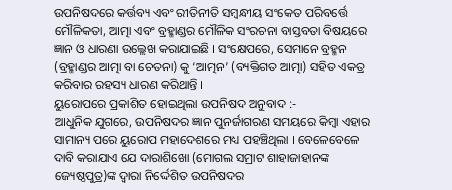ଉପନିଷଦରେ କର୍ତ୍ତବ୍ୟ ଏବଂ ରୀତିନୀତି ସମ୍ବନ୍ଧୀୟ ସଂକେତ ପରିବର୍ତ୍ତେ ମୌଳିକତା, ଆତ୍ମା ଏବଂ ବ୍ରହ୍ମାଣ୍ଡର ମୌଳିକ ସଂରଚନା ବାସ୍ତବତା ବିଷୟରେ ଜ୍ଞାନ ଓ ଧାରଣା ଉଲ୍ଲେଖ କରାଯାଇଛି । ସଂକ୍ଷେପରେ, ସେମାନେ ବ୍ରହ୍ମନ (ବ୍ରହ୍ମାଣ୍ଡର ଆତ୍ମା ବା ଚେତନା) କୁ ‘ଆତ୍ମନ’ (ବ୍ୟକ୍ତିଗତ ଆତ୍ମା) ସହିତ ଏକତ୍ର କରିବାର ରହସ୍ୟ ଧାରଣ କରିଥାନ୍ତି ।
ୟୁରୋପରେ ପ୍ରକାଶିତ ହୋଇଥିଲା ଉପନିଷଦ ଅନୁବାଦ :-
ଆଧୁନିକ ଯୁଗରେ, ଉପନିଷଦର ଜ୍ଞାନ ପୁନର୍ଜାଗରଣ ସମୟରେ କିମ୍ବା ଏହାର ସାମାନ୍ୟ ପରେ ୟୁରୋପ ମହାଦେଶରେ ମଧ୍ୟ ପହଞ୍ଚିଥିଲା । ବେଳେବେଳେ ଦାବି କରାଯାଏ ଯେ ଦାରାଶିଖୋ (ମୋଗଲ ସମ୍ରାଟ ଶାହାଜାହାନଙ୍କ ଜ୍ୟେଷ୍ଠପୁତ୍ର)ଙ୍କ ଦ୍ବାରା ନିର୍ଦ୍ଦେଶିତ ଉପନିଷଦର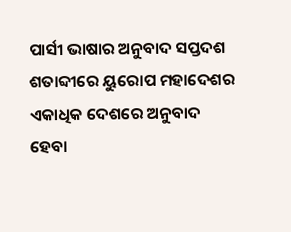ପାର୍ସୀ ଭାଷାର ଅନୁବାଦ ସପ୍ତଦଶ ଶତାବ୍ଦୀରେ ୟୁରୋପ ମହାଦେଶର ଏକାଧିକ ଦେଶରେ ଅନୁବାଦ ହେବା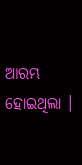ଆରମ୍ଭ ହୋଇଥିଲା ।